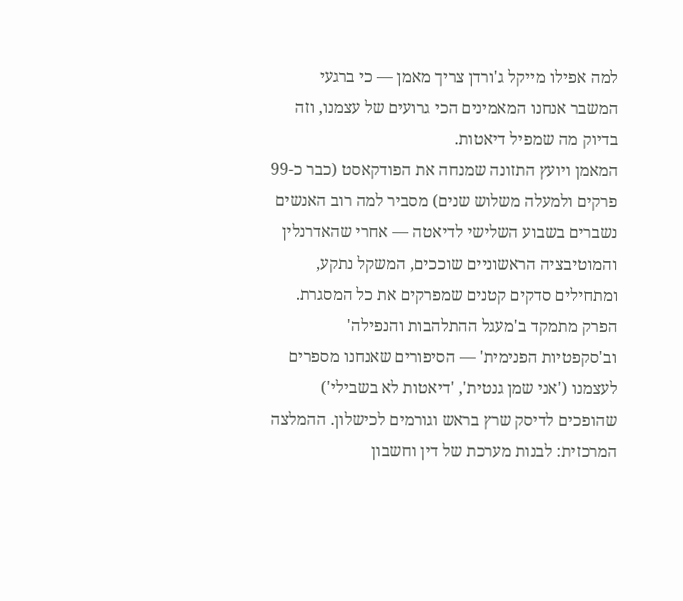למה אפילו מייקל ג'ורדן צריך מאמן — כי ברגעי המשבר אנחנו המאמינים הכי גרועים של עצמנו, וזה בדיוק מה שמפיל דיאטות.
המאמן ויועץ התזונה שמנחה את הפודקאסט (כבר כ-99 פרקים ולמעלה משלוש שנים) מסביר למה רוב האנשים נשברים בשבוע השלישי לדיאטה — אחרי שהאדרנלין והמוטיבציה הראשוניים שוככים, המשקל נתקע, ומתחילים סדקים קטנים שמפרקים את כל המסגרת. הפרק מתמקד ב'מעגל ההתלהבות והנפילה' וב'סקפטיות הפנימית' — הסיפורים שאנחנו מספרים לעצמנו ('אני שמן גנטית', 'דיאטות לא בשבילי') שהופכים לדיסק שרץ בראש וגורמים לכישלון. ההמלצה המרכזית: לבנות מערכת של דין וחשבון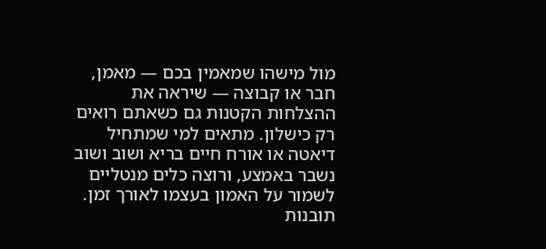מול מישהו שמאמין בכם — מאמן, חבר או קבוצה — שיראה את ההצלחות הקטנות גם כשאתם רואים רק כישלון. מתאים למי שמתחיל דיאטה או אורח חיים בריא ושוב ושוב נשבר באמצע, ורוצה כלים מנטליים לשמור על האמון בעצמו לאורך זמן.
תובנות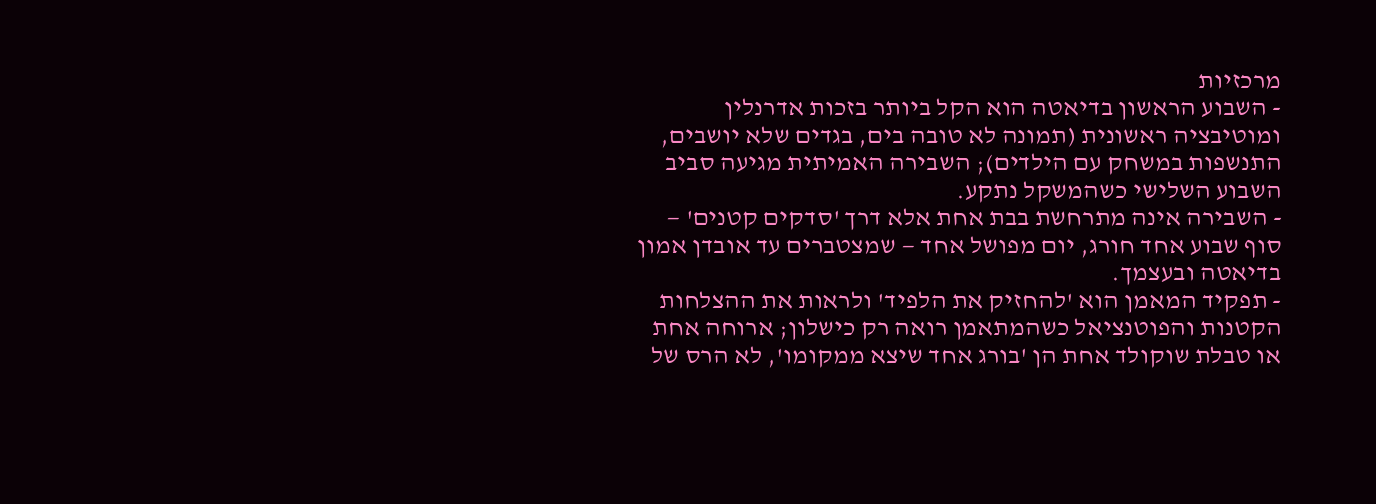מרכזיות
- השבוע הראשון בדיאטה הוא הקל ביותר בזכות אדרנלין ומוטיבציה ראשונית (תמונה לא טובה בים, בגדים שלא יושבים, התנשפות במשחק עם הילדים); השבירה האמיתית מגיעה סביב השבוע השלישי כשהמשקל נתקע.
- השבירה אינה מתרחשת בבת אחת אלא דרך 'סדקים קטנים' — סוף שבוע אחד חורג, יום מפושל אחד — שמצטברים עד אובדן אמון בדיאטה ובעצמך.
- תפקיד המאמן הוא 'להחזיק את הלפיד' ולראות את ההצלחות הקטנות והפוטנציאל כשהמתאמן רואה רק כישלון; ארוחה אחת או טבלת שוקולד אחת הן 'בורג אחד שיצא ממקומו', לא הרס של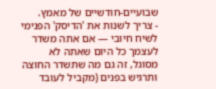שבועיים-חודשיים של מאמץ.
- צריך לשנות את 'הדיסק' הפנימי לשיח חיובי — אם אתה משדר לעצמך כל היום שאתה לא מסוגל, זה גם מה שתשדר החוצה ותרגיש בפנים (מקביל לעובד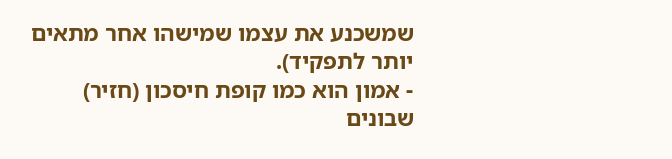שמשכנע את עצמו שמישהו אחר מתאים יותר לתפקיד).
- אמון הוא כמו קופת חיסכון (חזיר) שבונים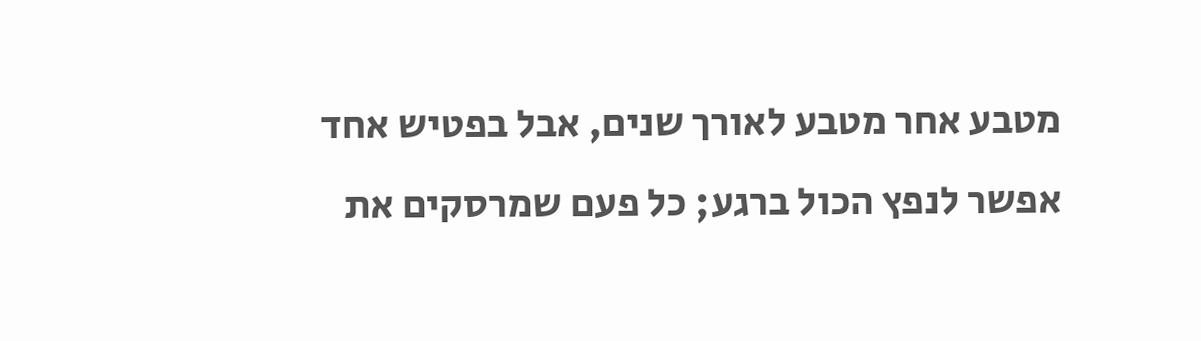מטבע אחר מטבע לאורך שנים, אבל בפטיש אחד אפשר לנפץ הכול ברגע; כל פעם שמרסקים את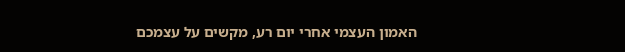האמון העצמי אחרי יום רע, מקשים על עצמכם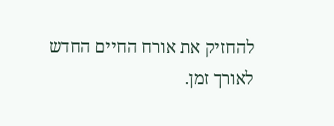להחזיק את אורח החיים החדש לאורך זמן.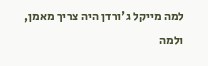למה מייקל ג'ורדן היה צריך מאמן, ולמה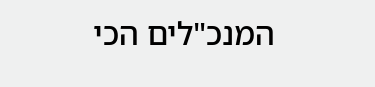המנכ"לים הכי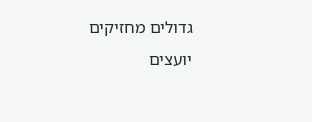גדולים מחזיקים יועצים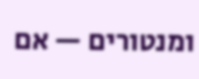ומנטורים — אם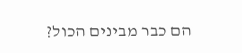הם כבר מבינים הכול?